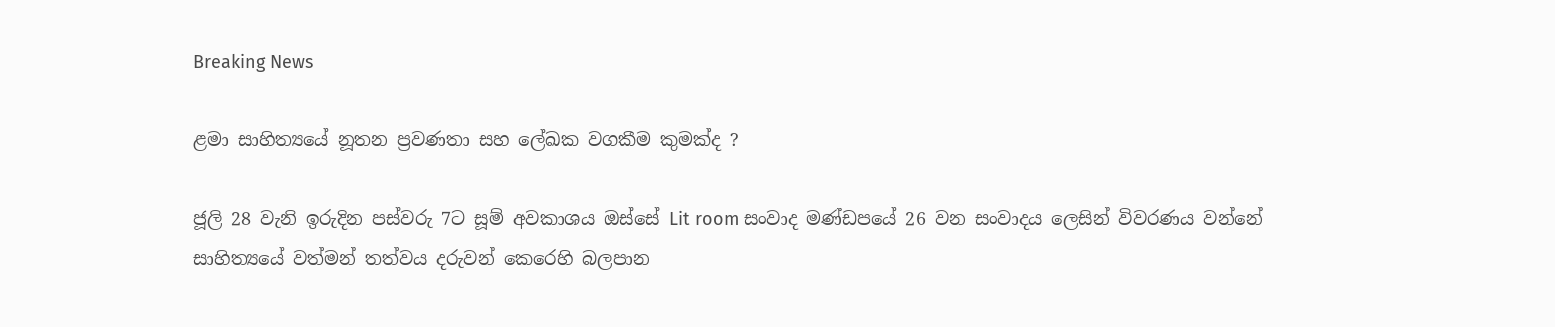Breaking News

ළමා සාහිත්‍යයේ නූතන ප්‍රවණතා සහ ලේඛක වගකීම කුමක්ද ?

ජූලි 28 වැනි ඉරුදින පස්වරු 7ට සූම් අවකාශය ඔස්සේ Lit room සංවාද මණ්ඩපයේ 26 වන සංවාදය ලෙසින් විවරණය වන්නේ සාහිත්‍යයේ වත්මන් තත්වය දරුවන් කෙරෙහි බලපාන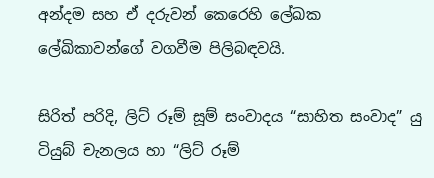අන්දම සහ ඒ දරුවන් කෙරෙහි ලේඛක ලේඛිකාවන්ගේ වගවීම පිලිබඳවයි.

සිරිත් පරිදි, ලිට් රූම් සූම් සංවාදය “සාහිත සංවාද” යු ටියුබ් චැනලය හා “ලිට් රූම්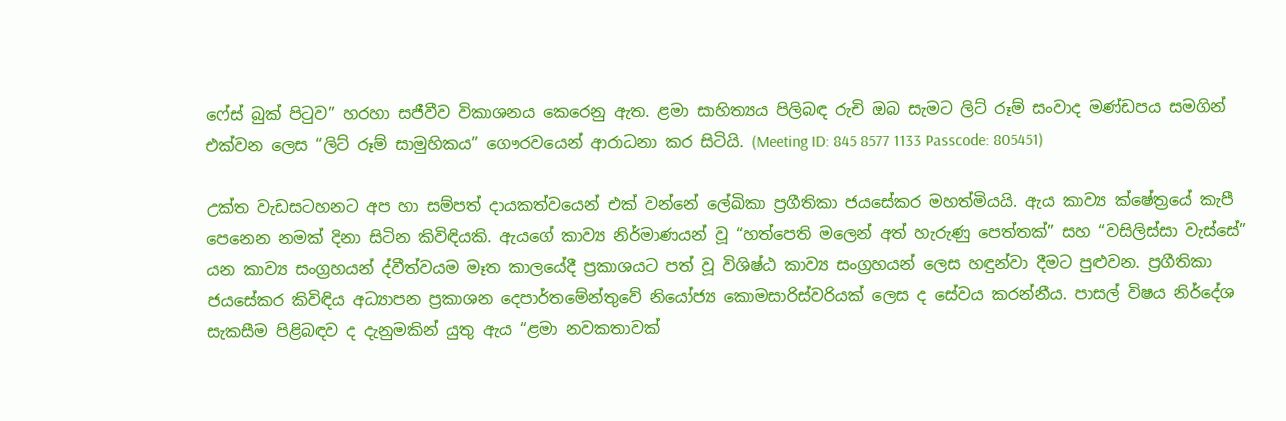ෆේස් බුක් පිටුව” හරහා සජීවීව විකාශනය කෙරෙනු ඇත. ළමා සාහිත්‍යය පිලිබඳ රුචි ඔබ සැමට ලිට් රූම් සංවාද මණ්ඩපය සමගින් එක්වන ලෙස “ලිට් රූම් සාමුහිකය” ගෞරවයෙන් ආරාධනා කර සිටියි. (Meeting ID: 845 8577 1133 Passcode: 805451)

උක්ත වැඩසටහනට අප හා සම්පත් දායකත්වයෙන් එක් වන්නේ ලේඛිකා ප්‍රගීතිකා ජයසේකර මහත්මියයි. ඇය කාව්‍ය ක්ෂේත්‍රයේ කැපී පෙනෙන නමක් දිනා සිටින කිවිඳියකි. ඇයගේ කාව්‍ය නිර්මාණයන් වූ “හත්පෙති මලෙන් අත් හැරුණු පෙත්තක්” සහ “වසිලිස්සා වැස්සේ” යන කාව්‍ය සංග්‍රහයන් ද්වීත්වයම මෑත කාලයේදී ප්‍රකාශයට පත් වූ විශිෂ්ඨ කාව්‍ය සංග්‍රහයන් ලෙස හඳුන්වා දීමට පුළුවන. ප්‍රගීතිකා ජයසේකර කිවිඳිය අධ්‍යාපන ප්‍රකාශන දෙපාර්තමේන්තුවේ නියෝජ්‍ය කොමසාරිස්වරියක් ලෙස ද සේවය කරන්නීය. පාසල් විෂය නිර්දේශ සැකසීම පිළිබඳව ද දැනුමකින් යුතු ඇය “ළමා නවකතාවක්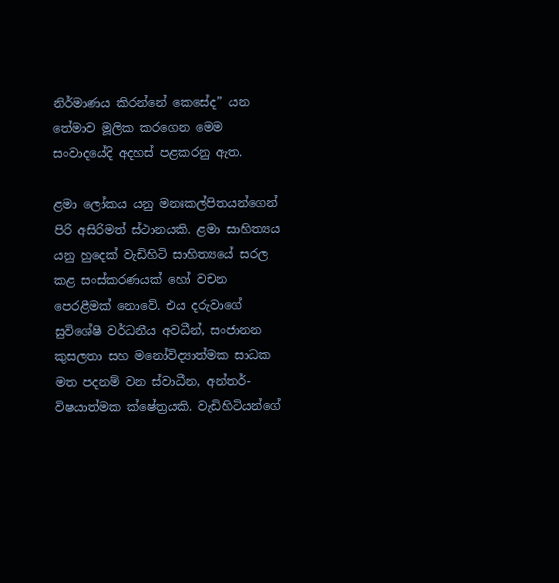නිර්මාණය කිරන්නේ කෙසේද” යන තේමාව මූලික කරගෙන මෙම සංවාදයේදි අදහස් පළකරනු ඇත.

ළමා ලෝකය යනු මනඃකල්පිතයන්ගෙන් පිරි අසිරිමත් ස්ථානයකි. ළමා සාහිත්‍යය යනු හුදෙක් වැඩිහිටි සාහිත්‍යයේ සරල කළ සංස්කරණයක් හෝ වචන පෙරළීමක් නොවේ. එය දරුවාගේ සුවිශේෂී වර්ධනීය අවධීන්, සංජානන කුසලතා සහ මනෝවිද්‍යාත්මක සාධක මත පදනම් වන ස්වාධීන, අන්තර්-විෂයාත්මක ක්ෂේත්‍රයකි. වැඩිහිටියන්ගේ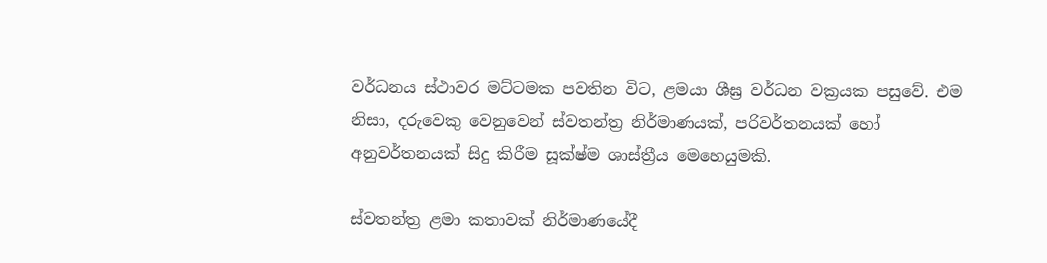වර්ධනය ස්ථාවර මට්ටමක පවතින විට, ළමයා ශීඝ්‍ර වර්ධන වක්‍රයක පසුවේ. එම නිසා, දරුවෙකු වෙනුවෙන් ස්වතන්ත්‍ර නිර්මාණයක්, පරිවර්තනයක් හෝ අනුවර්තනයක් සිදු කිරීම සූක්ෂ්ම ශාස්ත්‍රීය මෙහෙයුමකි.

ස්වතන්ත්‍ර ළමා කතාවක් නිර්මාණයේදී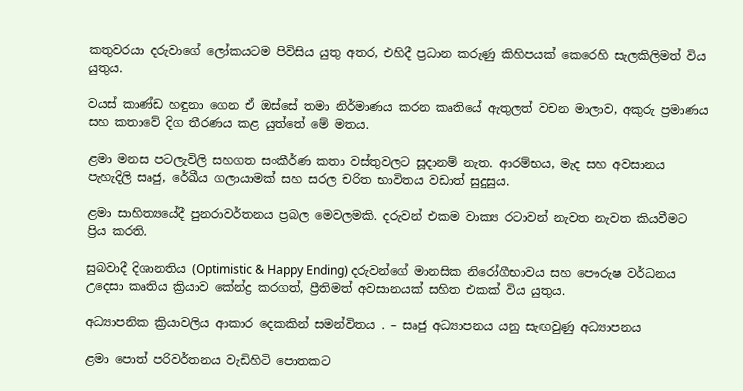කතුවරයා දරුවාගේ ලෝකයටම පිවිසිය යුතු අතර, එහිදී ප්‍රධාන කරුණු කිහිපයක් කෙරෙහි සැලකිලිමත් විය යුතුය.

වයස් කාණ්ඩ හඳුනා ගෙන ඒ ඔස්සේ තමා නිර්මාණය කරන කෘතියේ ඇතුලත් වචන මාලාව, අකුරු ප්‍රමාණය සහ කතාවේ දිග තීරණය කළ යුත්තේ මේ මතය.

ළමා මනස පටලැවිලි සහගත සංකීර්ණ කතා වස්තුවලට සූදානම් නැත. ආරම්භය, මැද සහ අවසානය පැහැදිලි සෘජු, රේඛීය ගලායාමක් සහ සරල චරිත භාවිතය වඩාත් සුදුසුය.

ළමා සාහිත්‍යයේදී පුනරාවර්තනය ප්‍රබල මෙවලමකි. දරුවන් එකම වාක්‍ය රටාවන් නැවත නැවත කියවීමට ප්‍රිය කරති.

සුබවාදී දිශානතිය (Optimistic & Happy Ending) දරුවන්ගේ මානසික නිරෝගීභාවය සහ පෞරුෂ වර්ධනය උදෙසා කෘතිය ක්‍රියාව කේන්ද්‍ර කරගත්, ප්‍රීතිමත් අවසානයක් සහිත එකක් විය යුතුය.

අධ්‍යාපනික ක්‍රියාවලිය ආකාර දෙකකින් සමන්විතය . – සෘජු අධ්‍යාපනය යනු සැඟවුණු අධ්‍යාපනය

ළමා පොත් පරිවර්තනය වැඩිහිටි පොතකට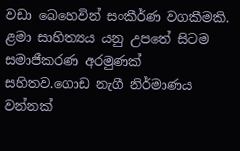වඩා බෙහෙවින් සංකීර්ණ වගකීමකි. ළමා සාහිත්‍යය යනු උපතේ සිටම සමාජීකරණ අරමුණක් සහිතව.ගොඩ නැගී නිර්මාණය වන්නක්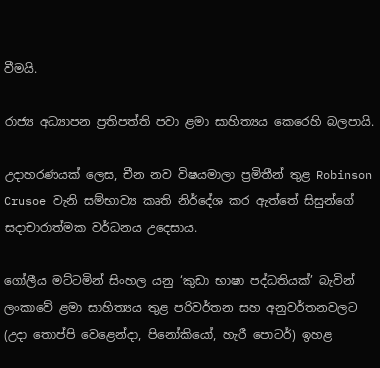වීමයි.

රාජ්‍ය අධ්‍යාපන ප්‍රතිපත්ති පවා ළමා සාහිත්‍යය කෙරෙහි බලපායි.

උදාහරණයක් ලෙස, චීන නව විෂයමාලා ප්‍රමිතීන් තුළ Robinson Crusoe වැනි සම්භාව්‍ය කෘති නිර්දේශ කර ඇත්තේ සිසුන්ගේ සදාචාරාත්මක වර්ධනය උදෙසාය.

ගෝලීය මට්ටමින් සිංහල යනු ‘කුඩා භාෂා පද්ධතියක්’ බැවින් ලංකාවේ ළමා සාහිත්‍යය තුළ පරිවර්තන සහ අනුවර්තනවලට (උදා තොප්පි වෙළෙන්දා, පිනෝකියෝ, හැරී පොටර්) ඉහළ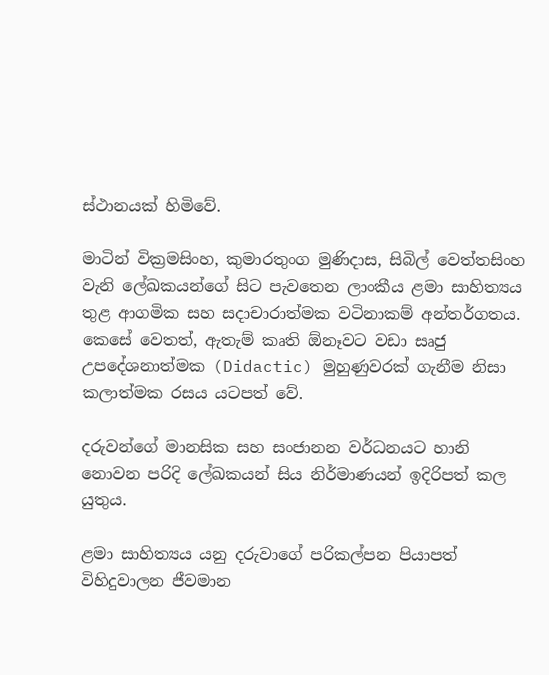ස්ථානයක් හිමිවේ.

මාටින් වික්‍රමසිංහ, කුමාරතුංග මුණිදාස, සිබිල් වෙත්තසිංහ වැනි ලේඛකයන්ගේ සිට පැවතෙන ලාංකීය ළමා සාහිත්‍යය තුළ ආගමික සහ සදාචාරාත්මක වටිනාකම් අන්තර්ගතය. කෙසේ වෙතත්, ඇතැම් කෘති ඕනෑවට වඩා සෘජු උපදේශනාත්මක (Didactic) මුහුණුවරක් ගැනීම නිසා කලාත්මක රසය යටපත් වේ.

දරුවන්ගේ මානසික සහ සංජානන වර්ධනයට හානි නොවන පරිදි ලේඛකයන් සිය නිර්මාණයන් ඉදිරිපත් කල යුතුය.

ළමා සාහිත්‍යය යනු දරුවාගේ පරිකල්පන පියාපත් විහිදුවාලන ජීවමාන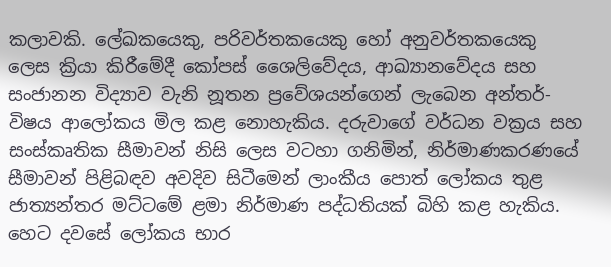කලාවකි. ලේඛකයෙකු, පරිවර්තකයෙකු හෝ අනුවර්තකයෙකු ලෙස ක්‍රියා කිරීමේදී කෝපස් ශෛලිවේදය, ආඛ්‍යානවේදය සහ සංජානන විද්‍යාව වැනි නූතන ප්‍රවේශයන්ගෙන් ලැබෙන අන්තර්-විෂය ආලෝකය මිල කළ නොහැකිය. දරුවාගේ වර්ධන වක්‍රය සහ සංස්කෘතික සීමාවන් නිසි ලෙස වටහා ගනිමින්, නිර්මාණකරණයේ සීමාවන් පිළිබඳව අවදිව සිටීමෙන් ලාංකීය පොත් ලෝකය තුළ ජාත්‍යන්තර මට්ටමේ ළමා නිර්මාණ පද්ධතියක් බිහි කළ හැකිය. හෙට දවසේ ලෝකය භාර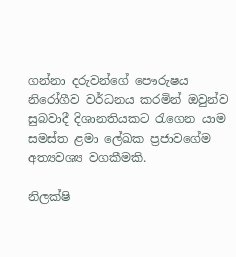ගන්නා දරුවන්ගේ පෞරුෂය නිරෝගීව වර්ධනය කරමින් ඔවුන්ව සුබවාදී දිශානතියකට රැගෙන යාම සමස්ත ළමා ලේඛක ප්‍රජාවගේම අත්‍යවශ්‍ය වගකීමකි.

නිලක්ෂි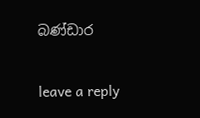බණ්ඩාර

leave a reply